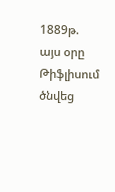1889թ. այս օրը Թիֆլիսում ծնվեց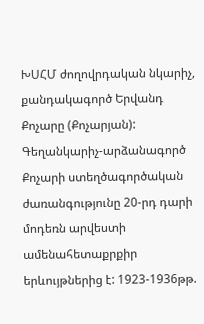ԽՍՀՄ ժողովրդական նկարիչ, քանդակագործ Երվանդ Քոչարը (Քոչարյան):
Գեղանկարիչ-արձանագործ Քոչարի ստեղծագործական ժառանգությունը 20-րդ դարի մոդեռն արվեստի ամենահետաքրքիր երևույթներից է: 1923-1936թթ.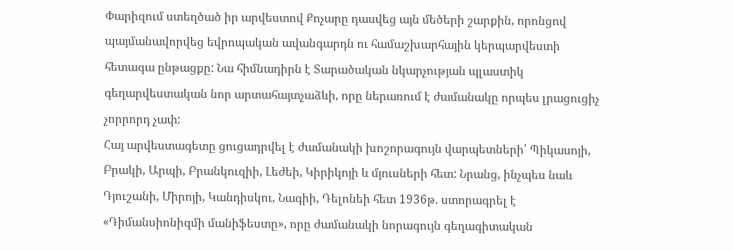Փարիզում ստեղծած իր արվեստով Քոչարը դասվեց այն մեծերի շարքին, որոնցով պայմանավորվեց եվրոպական ավանգարդն ու համաշխարհային կերպարվեստի հետագա ընթացքը: Նա հիմնադիրն է Տարածական նկարչության պլաստիկ գեղարվեստական նոր արտահայտչաձևի, որը ներառում է ժամանակը որպես լրացուցիչ չորրորդ չափ:
Հայ արվեստագետը ցուցադրվել է ժամանակի խոշորագույն վարպետների՝ Պիկասոյի, Բրակի, Արպի, Բրանկուզիի, Լեժեի, Կիրիկոյի և մյուսների հետ: Նրանց, ինչպես նաև Դյուշանի, Միրոյի, Կանդիսկու, Նագիի, Դելոնեի հետ 1936թ. ստորագրել է «Դիմանսիոնիզմի մանիֆեստը», որը ժամանակի նորագույն գեղագիտական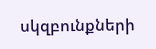սկզբունքների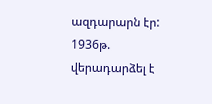ազդարարն էր:
1936թ. վերադարձել է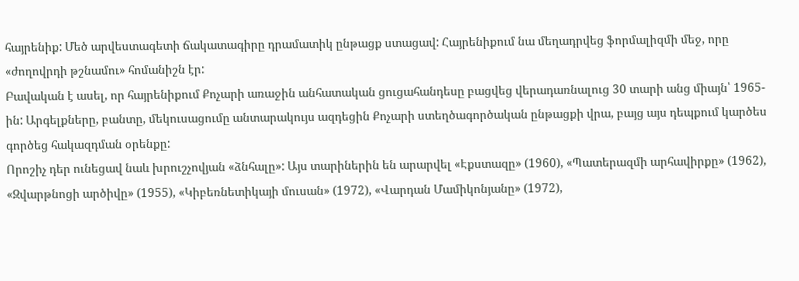հայրենիք: Մեծ արվեստագետի ճակատագիրը դրամատիկ ընթացք ստացավ: Հայրենիքում նա մեղադրվեց ֆորմալիզմի մեջ, որը «ժողովրդի թշնամու» հոմանիշն էր:
Բավական է ասել, որ հայրենիքում Քոչարի առաջին անհատական ցուցահանդեսը բացվեց վերադառնալուց 30 տարի անց միայն՝ 1965-ին: Արգելքները, բանտը, մեկուսացումը անտարակույս ազդեցին Քոչարի ստեղծագործական ընթացքի վրա, բայց այս դեպքում կարծես գործեց հակազդման օրենքը:
Որոշիչ դեր ունեցավ նաև խրուշչովյան «ձնհալը»: Այս տարիներին են արարվել «Էքստազը» (1960), «Պատերազմի արհավիրքը» (1962), «Զվարթնոցի արծիվը» (1955), «Կիբեռնետիկայի մուսան» (1972), «Վարդան Մամիկոնյանը» (1972),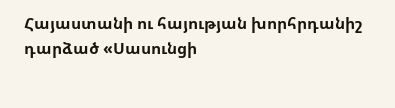Հայաստանի ու հայության խորհրդանիշ դարձած «Սասունցի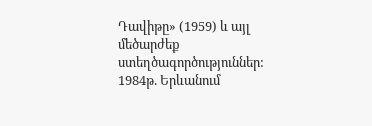Դավիթը» (1959) և այլ մեծարժեք ստեղծագործություններ:
1984թ. Երևանում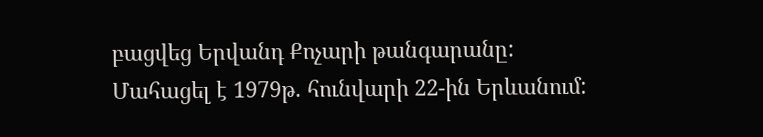բացվեց Երվանդ Քոչարի թանգարանը:
Մահացել է 1979թ. հունվարի 22-ին Երևանում: